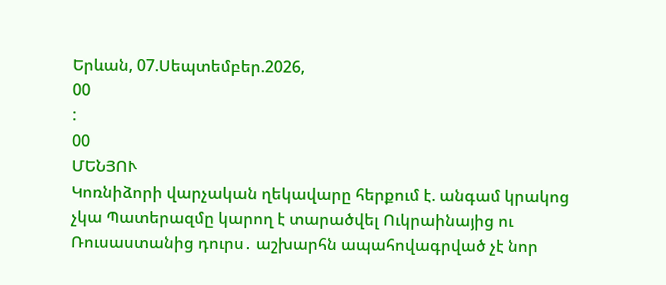Երևան, 07.Սեպտեմբեր.2026,
00
:
00
ՄԵՆՅՈՒ
Կոռնիձորի վարչական ղեկավարը հերքում է. անգամ կրակոց չկա Պատերազմը կարող է տարածվել Ուկրաինայից ու Ռուսաստանից դուրս․ աշխարհն ապահովագրված չէ նոր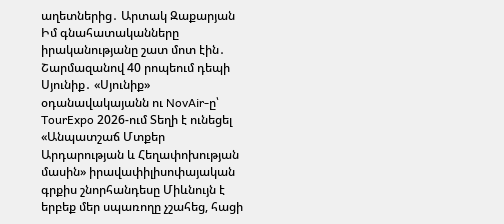աղետներից․ Արտակ Զաքարյան Իմ գնահատականները իրականությանը շատ մոտ էին․ Շարմազանով 40 րոպեում դեպի Սյունիք․ «Սյունիք» օդանավակայանն ու NovAir-ը՝ TourExpo 2026-ում Տեղի է ունեցել «Անպատշաճ Մտքեր Արդարության և Հեղափոխության մասին» իրավափիլիսոփայական գրքիս շնորհանդեսը Միևնույն է երբեք մեր սպառողը չշահեց, հացի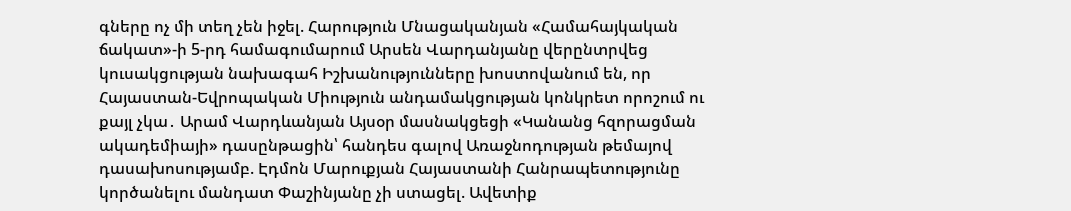գները ոչ մի տեղ չեն իջել. Հարություն Մնացականյան «Համահայկական ճակատ»-ի 5-րդ համագումարում Արսեն Վարդանյանը վերընտրվեց կուսակցության նախագահ Իշխանությունները խոստովանում են, որ Հայաստան-Եվրոպական Միություն անդամակցության կոնկրետ որոշում ու քայլ չկա․ Արամ Վարդևանյան Այսօր մասնակցեցի «Կանանց հզորացման ակադեմիայի» դասընթացին՝ հանդես գալով Առաջնոդության թեմայով դասախոսությամբ. Էդմոն Մարուքյան Հայաստանի Հանրապետությունը կործանելու մանդատ Փաշինյանը չի ստացել. Ավետիք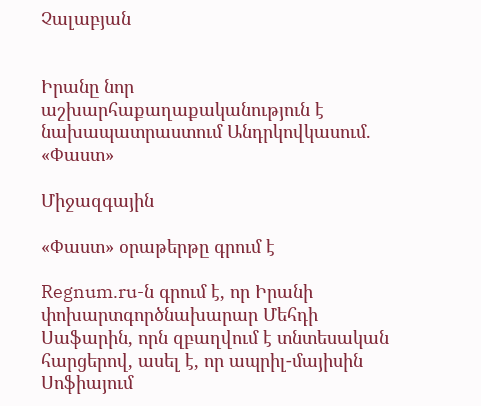Չալաբյան


Իրանը նոր աշխարհաքաղաքականություն է նախապատրաստում Անդրկովկասում. «Փաստ»

Միջազգային

«Փաստ» օրաթերթը գրում է

Regnum.ru-ն գրում է, որ Իրանի փոխարտգործնախարար Մեհդի Սաֆարին, որն զբաղվում է տնտեսական հարցերով, ասել է, որ ապրիլ-մայիսին Սոֆիայում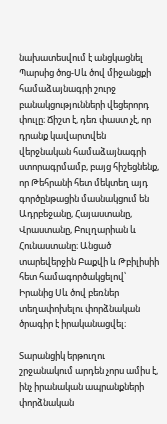նախատեսվում է անցկացնել Պարսից ծոց-Սև ծով միջանցքի համաձայնագրի շուրջ բանակցությունների վեցերորդ փուլը։ Ճիշտ է, դեռ փաստ չէ, որ դրանք կավարտվեն վերջնական համաձայնագրի ստորագրմամբ, բայց հիշեցնենք, որ Թեհրանի հետ մեկտեղ այդ գործընթացին մասնակցում են Ադրբեջանը, Հայաստանը, Վրաստանը, Բուլղարիան և Հունաստանը։ Անցած տարեվերջին Բաքվի և Թբիլիսիի հետ համագործակցելով՝ Իրանից Սև ծով բեռներ տեղափոխելու փորձնական ծրագիր է իրականացվել։

Տարանցիկ երթուղու շրջանակում արդեն չորս ամիս է, ինչ իրանական ապրանքների փորձնական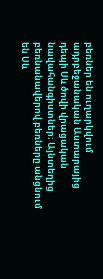բեռներ են ուղարկվում ադրբեջանական Աստարայից դեպի Սև ծովի վրացական նավահանգիստներ։ Այնտեղից բեռնանավերով բեռները անցնում են Սև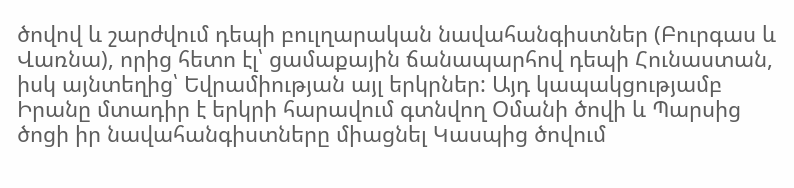ծովով և շարժվում դեպի բուլղարական նավահանգիստներ (Բուրգաս և Վառնա), որից հետո էլ՝ ցամաքային ճանապարհով դեպի Հունաստան, իսկ այնտեղից՝ Եվրամիության այլ երկրներ: Այդ կապակցությամբ Իրանը մտադիր է երկրի հարավում գտնվող Օմանի ծովի և Պարսից ծոցի իր նավահանգիստները միացնել Կասպից ծովում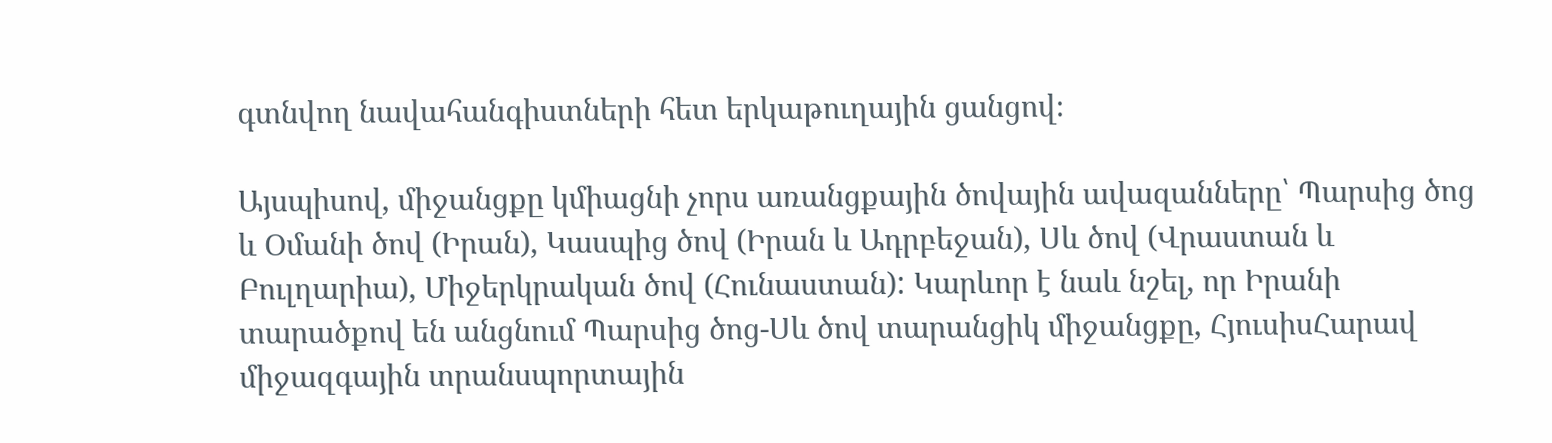գտնվող նավահանգիստների հետ երկաթուղային ցանցով։

Այսպիսով, միջանցքը կմիացնի չորս առանցքային ծովային ավազանները՝ Պարսից ծոց և Օմանի ծով (Իրան), Կասպից ծով (Իրան և Ադրբեջան), Սև ծով (Վրաստան և Բուլղարիա), Միջերկրական ծով (Հունաստան): Կարևոր է նաև նշել, որ Իրանի տարածքով են անցնում Պարսից ծոց-Սև ծով տարանցիկ միջանցքը, ՀյուսիսՀարավ միջազգային տրանսպորտային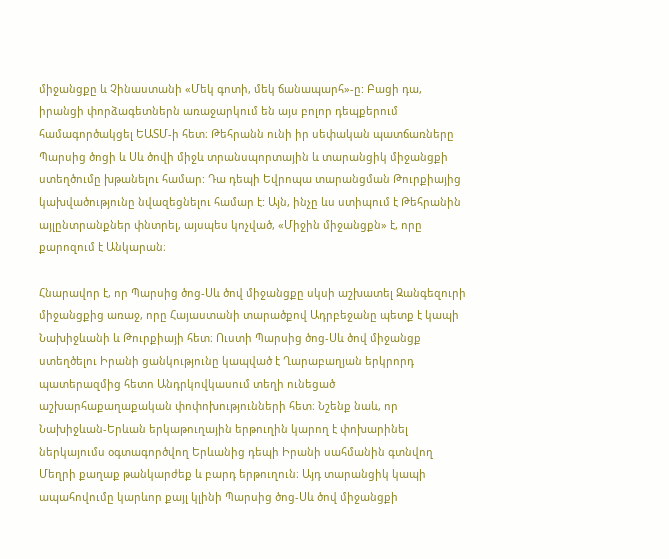միջանցքը և Չինաստանի «Մեկ գոտի, մեկ ճանապարհ»-ը: Բացի դա, իրանցի փորձագետներն առաջարկում են այս բոլոր դեպքերում համագործակցել ԵԱՏՄ-ի հետ։ Թեհրանն ունի իր սեփական պատճառները Պարսից ծոցի և Սև ծովի միջև տրանսպորտային և տարանցիկ միջանցքի ստեղծումը խթանելու համար: Դա դեպի Եվրոպա տարանցման Թուրքիայից կախվածությունը նվազեցնելու համար է: Այն, ինչը ևս ստիպում է Թեհրանին այլընտրանքներ փնտրել, այսպես կոչված, «Միջին միջանցքն» է, որը քարոզում է Անկարան։

Հնարավոր է, որ Պարսից ծոց-Սև ծով միջանցքը սկսի աշխատել Զանգեզուրի միջանցքից առաջ, որը Հայաստանի տարածքով Ադրբեջանը պետք է կապի Նախիջևանի և Թուրքիայի հետ։ Ուստի Պարսից ծոց-Սև ծով միջանցք ստեղծելու Իրանի ցանկությունը կապված է Ղարաբաղյան երկրորդ պատերազմից հետո Անդրկովկասում տեղի ունեցած աշխարհաքաղաքական փոփոխությունների հետ։ Նշենք նաև, որ Նախիջևան-Երևան երկաթուղային երթուղին կարող է փոխարինել ներկայումս օգտագործվող Երևանից դեպի Իրանի սահմանին գտնվող Մեղրի քաղաք թանկարժեք և բարդ երթուղուն։ Այդ տարանցիկ կապի ապահովումը կարևոր քայլ կլինի Պարսից ծոց-Սև ծով միջանցքի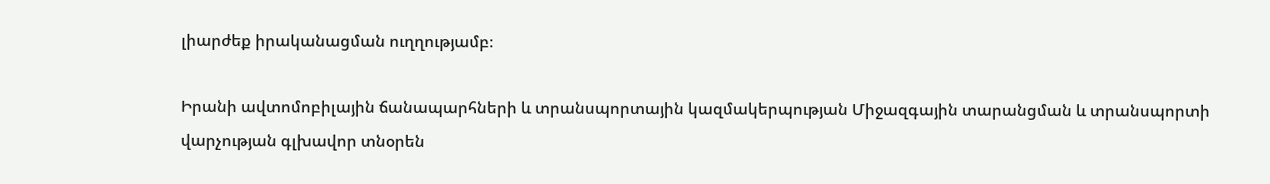լիարժեք իրականացման ուղղությամբ։

Իրանի ավտոմոբիլային ճանապարհների և տրանսպորտային կազմակերպության Միջազգային տարանցման և տրանսպորտի վարչության գլխավոր տնօրեն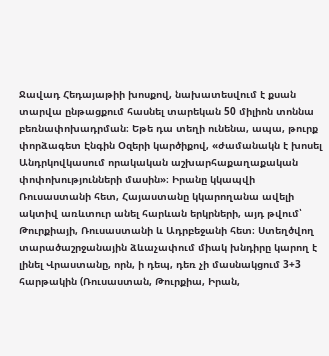Ջավադ Հեդայաթիի խոսքով, նախատեսվում է քսան տարվա ընթացքում հասնել տարեկան 50 միլիոն տոննա բեռնափոխադրման։ Եթե դա տեղի ունենա, ապա, թուրք փորձագետ Էնգին Օզերի կարծիքով, «ժամանակն է խոսել Անդրկովկասում որակական աշխարհաքաղաքական փոփոխությունների մասին»։ Իրանը կկապվի Ռուսաստանի հետ, Հայաստանը կկարողանա ավելի ակտիվ առևտուր անել հարևան երկրների, այդ թվում՝ Թուրքիայի, Ռուսաստանի և Ադրբեջանի հետ։ Ստեղծվող տարածաշրջանային ձևաչափում միակ խնդիրը կարող է լինել Վրաստանը, որն, ի դեպ, դեռ չի մասնակցում 3+3 հարթակին (Ռուսաստան, Թուրքիա, Իրան,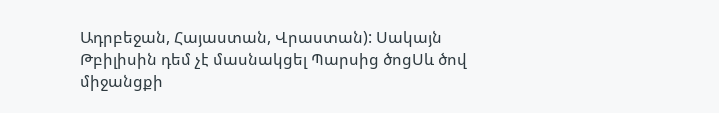Ադրբեջան, Հայաստան, Վրաստան): Սակայն Թբիլիսին դեմ չէ մասնակցել Պարսից ծոցՍև ծով միջանցքի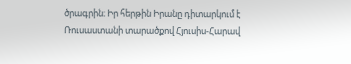ծրագրին։ Իր հերթին Իրանը դիտարկում է Ռուսաստանի տարածքով Հյուսիս-Հարավ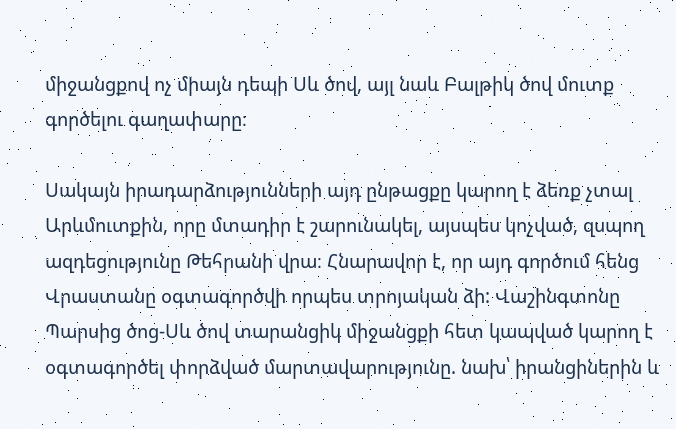միջանցքով ոչ միայն դեպի Սև ծով, այլ նաև Բալթիկ ծով մուտք գործելու գաղափարը։

Սակայն իրադարձությունների այդ ընթացքը կարող է ձեռք չտալ Արևմուտքին, որը մտադիր է շարունակել, այսպես կոչված, զսպող ազդեցությունը Թեհրանի վրա։ Հնարավոր է, որ այդ գործում հենց Վրաստանը օգտագործվի որպես տրոյական ձի: Վաշինգտոնը Պարսից ծոց-Սև ծով տարանցիկ միջանցքի հետ կապված կարող է օգտագործել փորձված մարտավարությունը. նախ՝ իրանցիներին և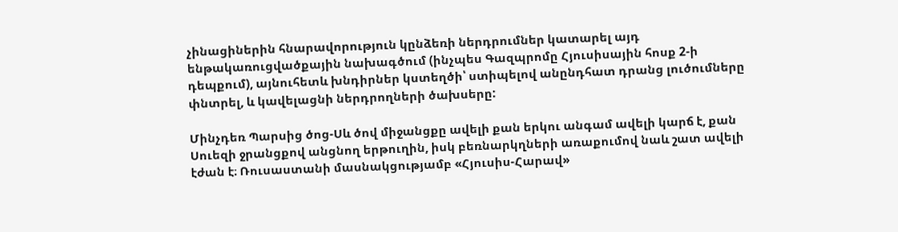չինացիներին հնարավորություն կընձեռի ներդրումներ կատարել այդ ենթակառուցվածքային նախագծում (ինչպես Գազպրոմը Հյուսիսային հոսք 2-ի դեպքում), այնուհետև խնդիրներ կստեղծի՝ ստիպելով անընդհատ դրանց լուծումները փնտրել, և կավելացնի ներդրողների ծախսերը:

Մինչդեռ Պարսից ծոց-Սև ծով միջանցքը ավելի քան երկու անգամ ավելի կարճ է, քան Սուեզի ջրանցքով անցնող երթուղին, իսկ բեռնարկղների առաքումով նաև շատ ավելի էժան է։ Ռուսաստանի մասնակցությամբ «Հյուսիս-Հարավ»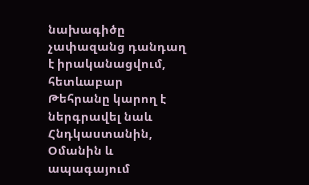նախագիծը չափազանց դանդաղ է իրականացվում, հետևաբար Թեհրանը կարող է ներգրավել նաև Հնդկաստանին, Օմանին և ապագայում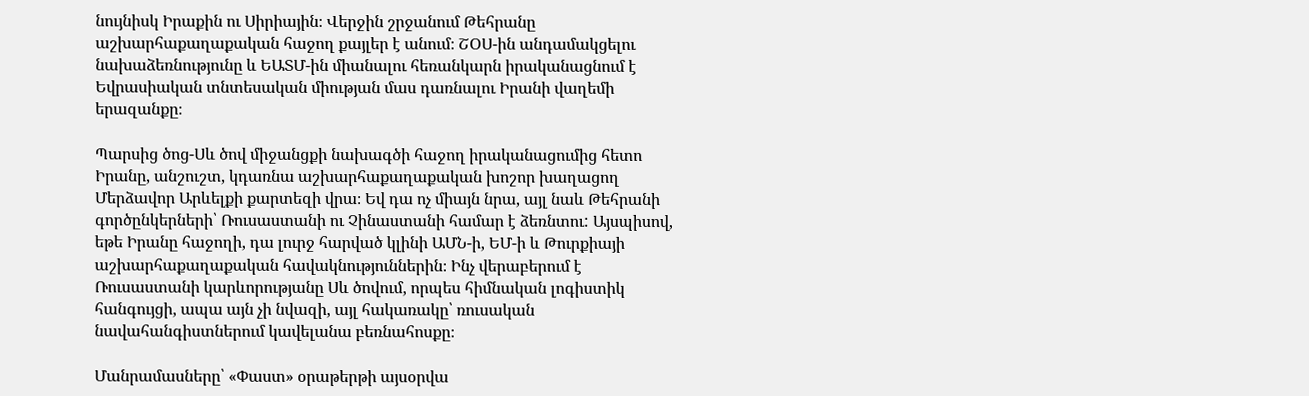նույնիսկ Իրաքին ու Սիրիային։ Վերջին շրջանում Թեհրանը աշխարհաքաղաքական հաջող քայլեր է անում։ ՇՕՍ-ին անդամակցելու նախաձեռնությունը և ԵԱՏՄ-ին միանալու հեռանկարն իրականացնում է Եվրասիական տնտեսական միության մաս դառնալու Իրանի վաղեմի երազանքը։

Պարսից ծոց-Սև ծով միջանցքի նախագծի հաջող իրականացումից հետո Իրանը, անշուշտ, կդառնա աշխարհաքաղաքական խոշոր խաղացող Մերձավոր Արևելքի քարտեզի վրա։ Եվ դա ոչ միայն նրա, այլ նաև Թեհրանի գործընկերների՝ Ռուսաստանի ու Չինաստանի համար է ձեռնտու: Այսպիսով, եթե Իրանը հաջողի, դա լուրջ հարված կլինի ԱՄՆ-ի, ԵՄ-ի և Թուրքիայի աշխարհաքաղաքական հավակնություններին։ Ինչ վերաբերում է Ռուսաստանի կարևորությանը Սև ծովում, որպես հիմնական լոգիստիկ հանգույցի, ապա այն չի նվազի, այլ հակառակը՝ ռուսական նավահանգիստներում կավելանա բեռնահոսքը։

Մանրամասները՝ «Փաստ» օրաթերթի այսօրվա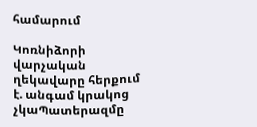համարում

Կոռնիձորի վարչական ղեկավարը հերքում է. անգամ կրակոց չկաՊատերազմը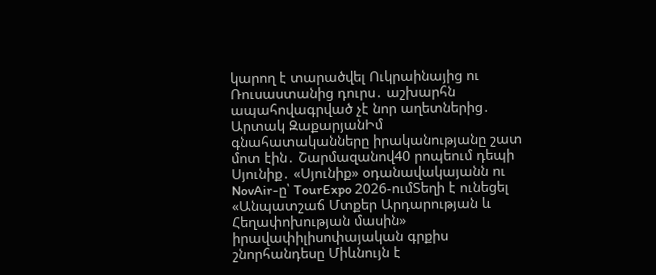կարող է տարածվել Ուկրաինայից ու Ռուսաստանից դուրս․ աշխարհն ապահովագրված չէ նոր աղետներից․ Արտակ ԶաքարյանԻմ գնահատականները իրականությանը շատ մոտ էին․ Շարմազանով40 րոպեում դեպի Սյունիք․ «Սյունիք» օդանավակայանն ու NovAir-ը՝ TourExpo 2026-ումՏեղի է ունեցել «Անպատշաճ Մտքեր Արդարության և Հեղափոխության մասին» իրավափիլիսոփայական գրքիս շնորհանդեսը Միևնույն է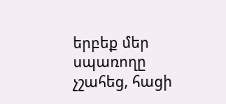երբեք մեր սպառողը չշահեց, հացի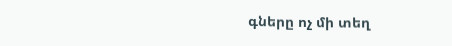գները ոչ մի տեղ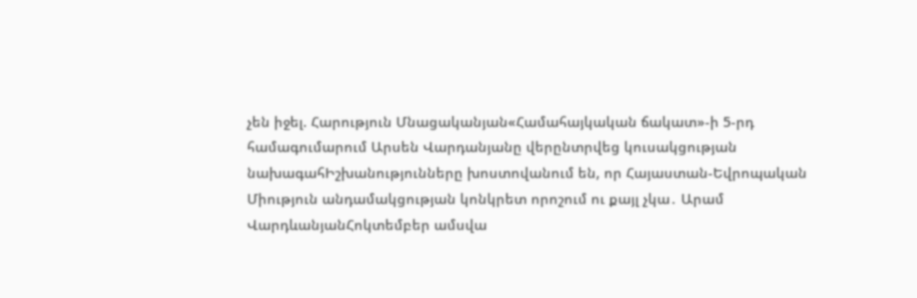չեն իջել. Հարություն Մնացականյան«Համահայկական ճակատ»-ի 5-րդ համագումարում Արսեն Վարդանյանը վերընտրվեց կուսակցության նախագահԻշխանությունները խոստովանում են, որ Հայաստան-Եվրոպական Միություն անդամակցության կոնկրետ որոշում ու քայլ չկա․ Արամ ՎարդևանյանՀոկտեմբեր ամսվա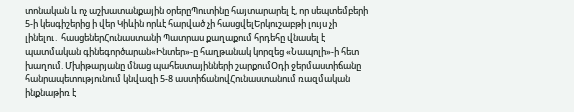տոնական և ոչ աշխատանքային օրերըՊուտինը հայտարարել է, որ սեպտեմբերի 5-ի կեսգիշերից ի վեր Կիևին որևէ հարված չի հասցվելԵրկուշաբթի լույս չի լինելու․ հասցեներՀունաստանի Պատրաս քաղաքում հրդեհը վնասել է պատմական գինեգործարան«Ինտեր»-ը հաղթանակ կորզեց «Նապոլի»-ի հետ խաղում. Մխիթարյանը մնաց պահեստայինների շարքումՕդի ջերմաստիճանը հանրապետությունում կնվազի 5-8 աստիճանովՀունաստանում ռազմական ինքնաթիռ է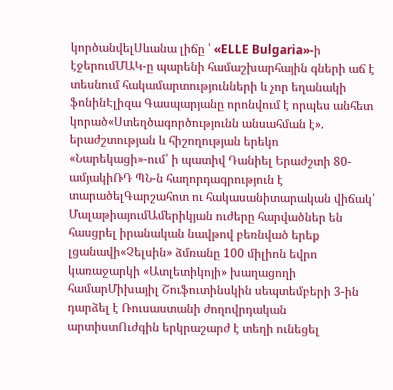կործանվելՍևանա լիճը ՝ «ELLE Bulgaria»-ի էջերումՄԱԿ-ը պարենի համաշխարհային գների աճ է տեսնում հակամարտությունների և չոր եղանակի ֆոնինԷլիզա Գասպարյանը որոնվում է որպես անհետ կորած«Ստեղծագործությունն անսահման է». երաժշտության և հիշողության երեկո «Նարեկացի»-ում՝ ի պատիվ Դանիել Երաժշտի 80-ամյակիՌԴ ՊՆ-ն հաղորդագրություն է տարածելԳարշահոտ ու հակասանիտարական վիճակ՝ ՄալաթիայումԱմերիկյան ուժերը հարվածներ են հասցրել իրանական նավթով բեռնված երեք լցանավի«Չելսին» ձմռանը 100 միլիոն եվրո կառաջարկի «Ատլետիկոյի» խաղացողի համարՄիխայիլ Շուֆուտինսկին սեպտեմբերի 3-ին դարձել է Ռուսաստանի ժողովրդական արտիստՈւժգին երկրաշարժ է տեղի ունեցել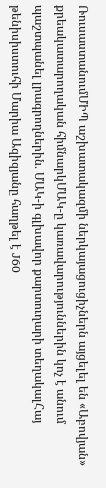ՌուսաստանումՄԻՊ աշխատակազմի ներկայացուցիչներն այցելել են «Աբովյան» քրեակատարողական հիմնարկՄԱԿ-ը կառավարություններին կոչ է անում պաշտպանել լրագրողներին․ ՄԱԿ-ի գլխավոր քարտուղարի տեղակալՀայ թենիսիստուհի Մարիա Ազիզյանը հաղթել է J60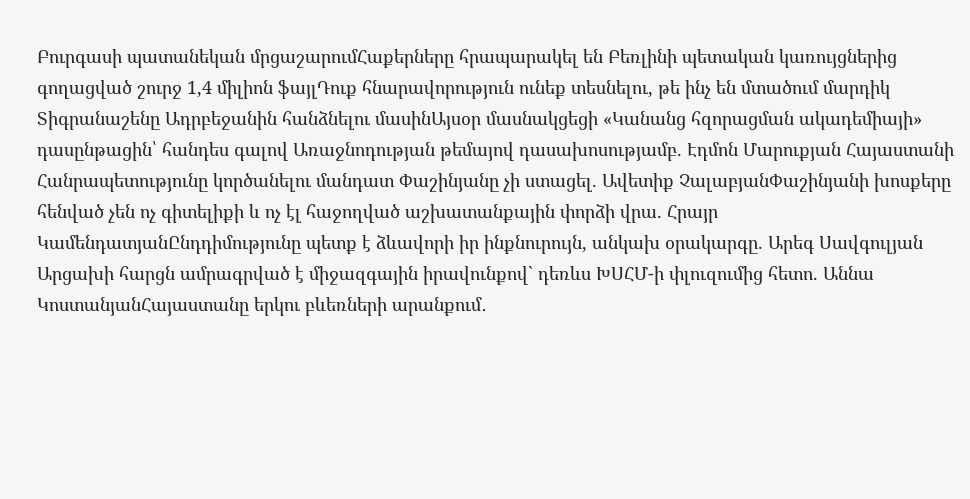Բուրգասի պատանեկան մրցաշարումՀաքերները հրապարակել են Բեռլինի պետական կառույցներից գողացված շուրջ 1,4 միլիոն ֆայլԴուք հնարավորություն ունեք տեսնելու, թե ինչ են մտածում մարդիկ Տիգրանաշենը Ադրբեջանին հանձնելու մասինԱյսօր մասնակցեցի «Կանանց հզորացման ակադեմիայի» դասընթացին՝ հանդես գալով Առաջնոդության թեմայով դասախոսությամբ. Էդմոն Մարուքյան Հայաստանի Հանրապետությունը կործանելու մանդատ Փաշինյանը չի ստացել. Ավետիք ՉալաբյանՓաշինյանի խոսքերը հենված չեն ոչ գիտելիքի և ոչ էլ հաջողված աշխատանքային փորձի վրա. Հրայր ԿամենդատյանԸնդդիմությունը պետք է ձևավորի իր ինքնուրույն, անկախ օրակարգը. Արեգ Սավգուլյան Արցախի հարցն ամրագրված է միջազգային իրավունքով` դեռևս ԽՍՀՄ-ի փլուզումից հետո. Աննա ԿոստանյանՀայաստանը երկու բևեռների արանքում․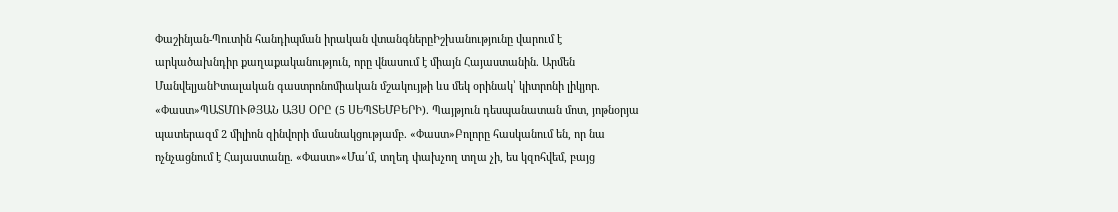Փաշինյան-Պուտին հանդիպման իրական վտանգներըԻշխանությունը վարում է արկածախնդիր քաղաքականություն, որը վնասում է միայն Հայաստանին. Արմեն ՄանվելյանԻտալական գաստրոնոմիական մշակույթի ևս մեկ օրինակ՝ կիտրոնի լիկյոր. «Փաստ»ՊԱՏՄՈՒԹՅԱՆ ԱՅՍ ՕՐԸ (5 ՍԵՊՏԵՄԲԵՐԻ). Պայթյուն դեսպանատան մոտ, յոթնօրյա պատերազմ 2 միլիոն զինվորի մասնակցությամբ. «Փաստ»Բոլորը հասկանում են, որ նա ոչնչացնում է Հայաստանը. «Փաստ»«Մա՛մ, տղեդ փախչող տղա չի, ես կզոհվեմ, բայց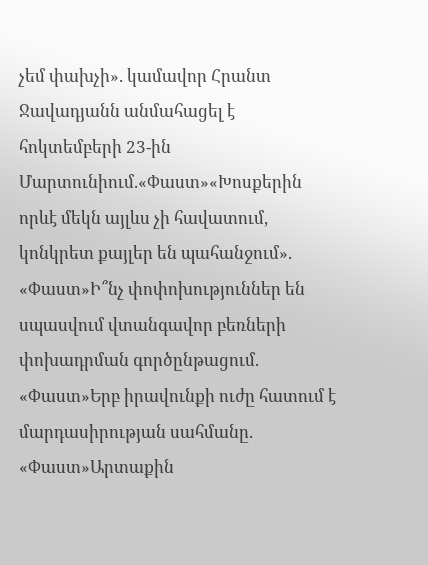չեմ փախչի». կամավոր Հրանտ Ջավադյանն անմահացել է հոկտեմբերի 23-ին Մարտունիում.«Փաստ»«Խոսքերին որևէ մեկն այլևս չի հավատում, կոնկրետ քայլեր են պահանջում». «Փաստ»Ի՞նչ փոփոխություններ են սպասվում վտանգավոր բեռների փոխադրման գործընթացում. «Փաստ»Երբ իրավունքի ուժը հատում է մարդասիրության սահմանը. «Փաստ»Արտաքին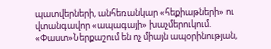պատվերների, անհեռանկար «հեքիաթների» ու վտանգավոր «ապագայի» խաչմերուկում. «Փաստ»Ներքաշում են ոչ միայն ապօրինության,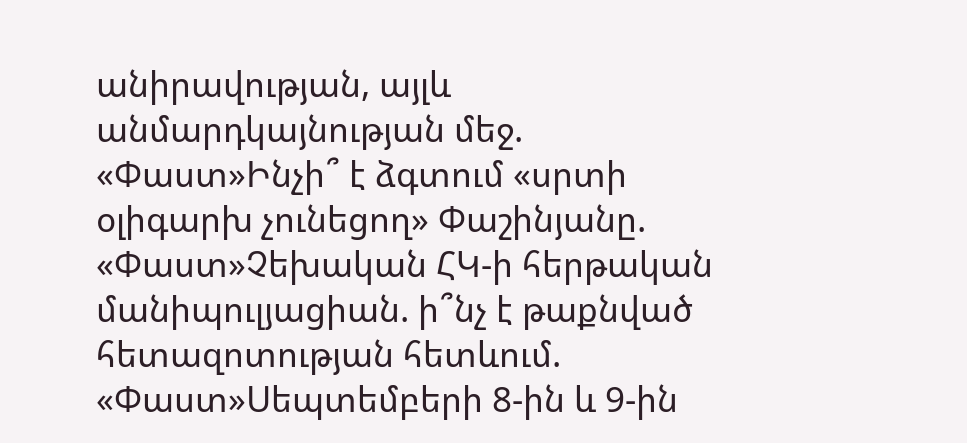անիրավության, այլև անմարդկայնության մեջ. «Փաստ»Ինչի՞ է ձգտում «սրտի օլիգարխ չունեցող» Փաշինյանը. «Փաստ»Չեխական ՀԿ-ի հերթական մանիպուլյացիան. ի՞նչ է թաքնված հետազոտության հետևում. «Փաստ»Սեպտեմբերի 8-ին և 9-ին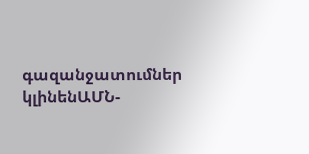գազանջատումներ կլինենԱՄՆ-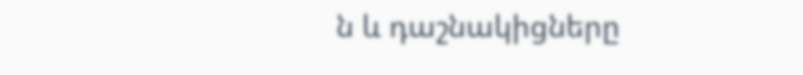ն և դաշնակիցները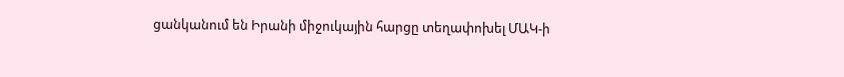ցանկանում են Իրանի միջուկային հարցը տեղափոխել ՄԱԿ-ի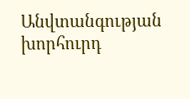Անվտանգության խորհուրդ